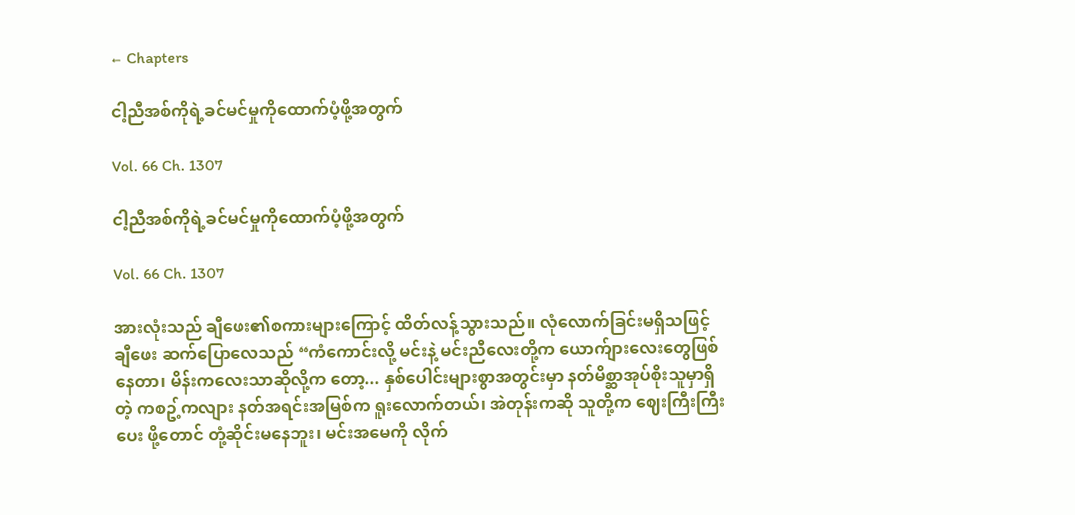← Chapters

ငါ့ညီအစ်ကိုရဲ့ခင်မင်မှုကိုထောက်ပံ့ဖို့အတွက်

Vol. 66 Ch. 1307

ငါ့ညီအစ်ကိုရဲ့ခင်မင်မှုကိုထောက်ပံ့ဖို့အတွက်

Vol. 66 Ch. 1307

အားလုံးသည် ချီဖေး၏စကားများကြောင့် ထိတ်လန့်သွားသည်။ လုံလောက်ခြင်းမရှိသဖြင့် ချီဖေး ဆက်ပြောလေသည် “ကံကောင်းလို့ မင်းနဲ့ မင်းညီလေးတို့က ယောက်ျားလေးတွေဖြစ်နေတာ၊ မိန်းကလေးသာဆိုလို့က တော့... နှစ်ပေါင်းများစွာအတွင်းမှာ နတ်မိစ္ဆာအုပ်စိုးသူမှာရှိတဲ့ ကစဥ့်ကလျား နတ်အရင်းအမြစ်က ရူးလောက်တယ်၊ အဲတုန်းကဆို သူတို့က ဈေးကြီးကြီးပေး ဖို့တောင် တုံ့ဆိုင်းမနေဘူး၊ မင်းအမေကို လိုက်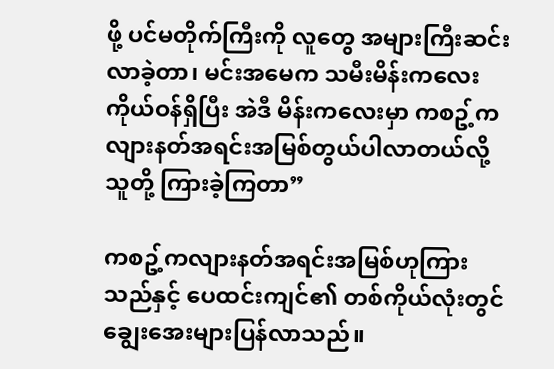ဖို့ ပင်မတိုက်ကြီးကို လူတွေ အများကြီးဆင်းလာခဲ့တာ၊ မင်းအမေက သမီးမိန်းကလေးကိုယ်ဝန်ရှိပြီး အဲဒီ မိန်းကလေးမှာ ကစဥ့်ကလျားနတ်အရင်းအမြစ်တွယ်ပါလာတယ်လို့ သူတို့ ကြားခဲ့ကြတာ”

ကစဥ့်ကလျားနတ်အရင်းအမြစ်ဟုကြားသည်နှင့် ပေထင်းကျင်၏ တစ်ကိုယ်လုံးတွင် ချွေးအေးများပြန်လာသည်။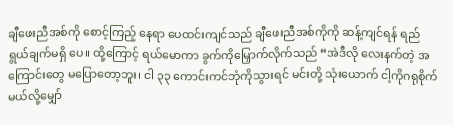ချီဖေးညီအစ်ကို စောင့်ကြည့် နေရာ ပေထင်းကျင်သည် ချီဖေးညီအစ်ကိုကို ဆန့်ကျင်ရန် ရည်ရွယ်ချက်မရှိ ပေ။ ထို့ကြောင့် ရယ်မောကာ ခွက်ကိုမြှောက်လိုက်သည် “အဲဒီလို လေးနက်တဲ့ အကြောင်းတွေ မပြောတော့ဘူး၊ ငါ ၃၃ ကောင်းကင်ဘုံကိုသွားရင် မင်းတို့ သုံးယောက် ငါ့ကိုဂရုစိုက်မယ်လို့မျှော်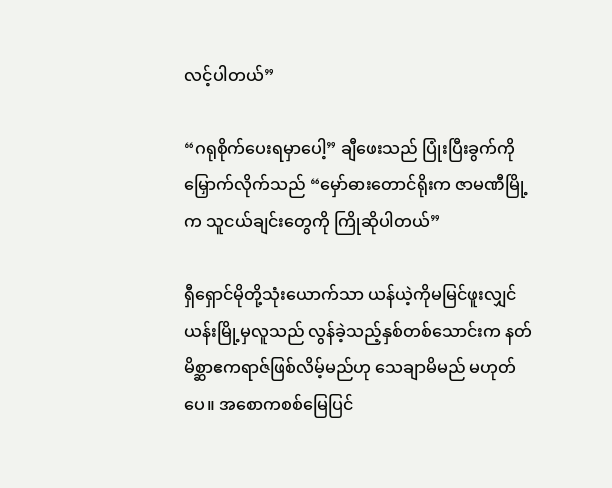လင့်ပါတယ်”

“ဂရုစိုက်ပေးရမှာပေါ့” ချီဖေးသည် ပြုံးပြီးခွက်ကိုမြှောက်လိုက်သည် “မှော်ဓားတောင်ရိုးက ဇာမဏီမြို့က သူငယ်ချင်းတွေကို ကြိုဆိုပါတယ်”

ရှီရှောင်မိုတို့သုံးယောက်သာ ယန်ယဲ့ကိုမမြင်ဖူးလျှင် ယန်းမြို့မှလူသည် လွန်ခဲ့သည့်နှစ်တစ်သောင်းက နတ်မိစ္ဆာဧကရာဇ်ဖြစ်လိမ့်မည်ဟု သေချာမိမည် မဟုတ်ပေ။ အစောကစစ်မြေပြင်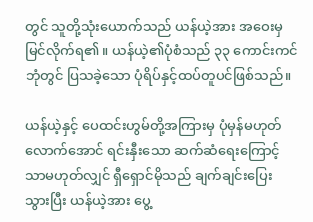တွင် သူတို့သုံးယောက်သည် ယန်ယဲ့အား အဝေးမှမြင်လိုက်ရ၏။ ယန်ယဲ့၏ပုံစံသည် ၃၃ ကောင်းကင်ဘုံတွင် ပြသခဲ့သော ပုံရိပ်နှင့်ထပ်တူပင်ဖြစ်သည်။

ယန်ယဲ့နှင့် ပေထင်းဟွမ်တို့အကြားမှ ပုံမှန်မဟုတ်လောက်အောင် ရင်းနှီးသော ဆက်ဆံရေးကြောင့်သာမဟုတ်လျှင် ရှီရှောင်မိုသည် ချက်ချင်းပြေး သွားပြီး ယန်ယဲ့အား ပွေ့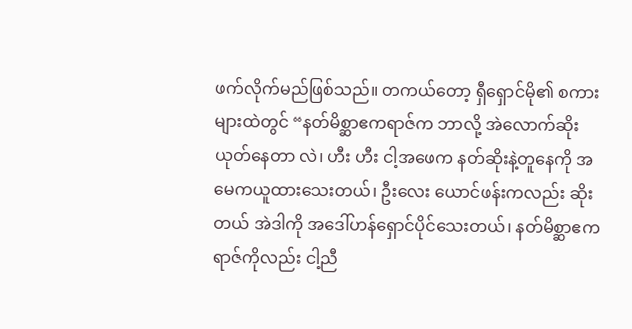ဖက်လိုက်မည်ဖြစ်သည်။ တကယ်တော့ ရှီရှောင်မို၏ စကားများထဲတွင် “နတ်မိစ္ဆာဧကရာဇ်က ဘာလို့ အဲလောက်ဆိုးယုတ်နေတာ လဲ၊ ဟီး ဟီး ငါ့အဖေက နတ်ဆိုးနဲ့တူနေကို အမေကယူထားသေးတယ်၊ ဦးလေး ယောင်ဖန်းကလည်း ဆိုးတယ် အဲဒါကို အဒေါ်ဟန်ရှောင်ပိုင်သေးတယ်၊ နတ်မိစ္ဆာဧကရာဇ်ကိုလည်း ငါ့ညီ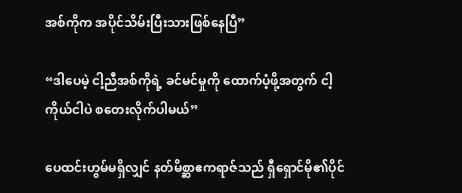အစ်ကိုက အပိုင်သိမ်းပြီးသားဖြစ်နေပြီ”

“ဒါပေမဲ့ ငါ့ညီအစ်ကိုရဲ့ ခင်မင်မှုကို ထောက်ပံ့ဖို့အတွက် ငါ့ကိုယ်ငါပဲ စတေးလိုက်ပါမယ်”

ပေထင်းဟွမ်မရှိလျှင် နတ်မိစ္ဆာဧကရာဇ်သည် ရှီရှောင်မို၏ပိုင်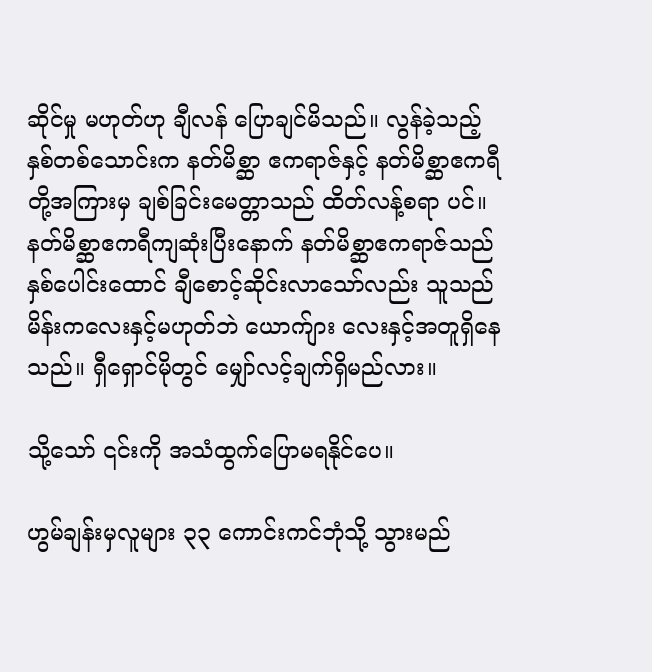ဆိုင်မှု မဟုတ်ဟု ချီလန် ပြောချင်မိသည်။ လွန်ခဲ့သည့်နှစ်တစ်သောင်းက နတ်မိစ္ဆာ ဧကရာဇ်နှင့် နတ်မိစ္ဆာဧကရီတို့အကြားမှ ချစ်ခြင်းမေတ္တာသည် ထိတ်လန့်စရာ ပင်။ နတ်မိစ္ဆာဧကရီကျဆုံးပြီးနောက် နတ်မိစ္ဆာဧကရာဇ်သည် နှစ်ပေါင်းထောင် ချီစောင့်ဆိုင်းလာသော်လည်း သူသည် မိန်းကလေးနှင့်မဟုတ်ဘဲ ယောက်ျား လေးနှင့်အတူရှိနေသည်။ ရှီရှောင်မိုတွင် မျှော်လင့်ချက်ရှိမည်လား။

သို့သော် ၎င်းကို အသံထွက်ပြောမရနိုင်ပေ။

ဟွမ်ချန်းမှလူများ ၃၃ ကောင်းကင်ဘုံသို့ သွားမည်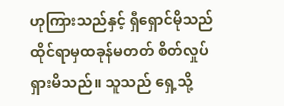ဟုကြားသည်နှင့် ရှီရှောင်မိုသည် ထိုင်ရာမှထခုန်မတတ် စိတ်လှုပ်ရှားမိသည်။ သူသည် ရှေ့သို့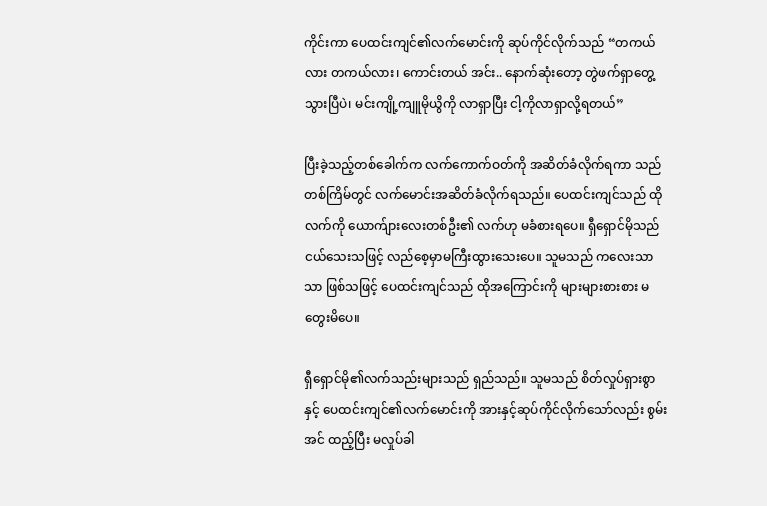ကိုင်းကာ ပေထင်းကျင်၏လက်မောင်းကို ဆုပ်ကိုင်လိုက်သည် “တကယ်လား တကယ်လား၊ ကောင်းတယ် အင်း.. နောက်ဆုံးတော့ တွဲဖက်ရှာတွေ့သွားပြီပဲ၊ မင်းကျို့ကျူမိုယွိကို လာရှာပြီး ငါ့ကိုလာရှာလို့ရတယ်”

ပြီးခဲ့သည့်တစ်ခေါက်က လက်ကောက်ဝတ်ကို အဆိတ်ခံလိုက်ရကာ သည်တစ်ကြိမ်တွင် လက်မောင်းအဆိတ်ခံလိုက်ရသည်။ ပေထင်းကျင်သည် ထိုလက်ကို ယောက်ျားလေးတစ်ဦး၏ လက်ဟု မခံစားရပေ။ ရှီရှောင်မိုသည် ငယ်သေးသဖြင့် လည်စေ့မှာမကြီးထွားသေးပေ။ သူမသည် ကလေးသာသာ ဖြစ်သဖြင့် ပေထင်းကျင်သည် ထိုအကြောင်းကို များများစားစား မတွေးမိပေ။

ရှီရှောင်မို၏လက်သည်းများသည် ရှည်သည်။ သူမသည် စိတ်လှုပ်ရှားစွာ နှင့် ပေထင်းကျင်၏လက်မောင်းကို အားနှင့်ဆုပ်ကိုင်လိုက်သော်လည်း စွမ်းအင် ထည့်ပြီး မလှုပ်ခါ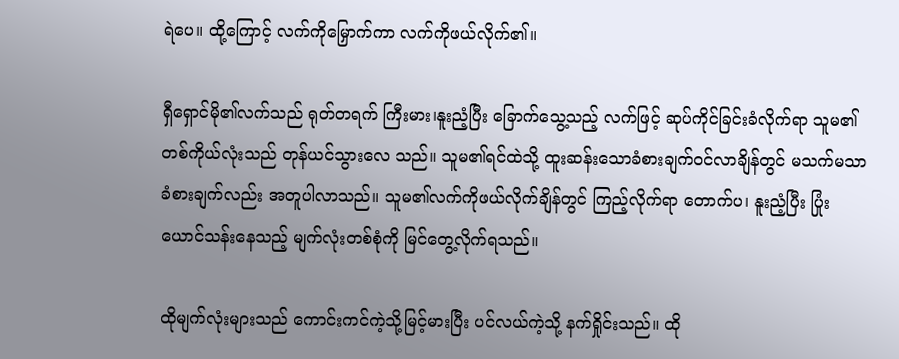ရဲပေ။ ထို့ကြောင့် လက်ကိုမြှောက်ကာ လက်ကိုဖယ်လိုက်၏။

ရှီရှောင်မို၏လက်သည် ရုတ်တရက် ကြီးမား၊နူးညံ့ပြီး ခြောက်သွေ့သည့် လက်ဖြင့် ဆုပ်ကိုင်ခြင်းခံလိုက်ရာ သူမ၏တစ်ကိုယ်လုံးသည် တုန်ယင်သွားလေ သည်။ သူမ၏ရင်ထဲသို့ ထူးဆန်းသောခံစားချက်ဝင်လာချိန်တွင် မသက်မသာ ခံစားချက်လည်း အတူပါလာသည်။ သူမ၏လက်ကိုဖယ်လိုက်ချိန်တွင် ကြည့်လိုက်ရာ တောက်ပ၊ နူးညံ့ပြီး ပြုံးယောင်သန်းနေသည့် မျက်လုံးတစ်စုံကို မြင်တွေ့လိုက်ရသည်။

ထိုမျက်လုံးများသည် ကောင်းကင်ကဲ့သို့မြင့်မားပြီး ပင်လယ်ကဲ့သို့ နက်ရှိုင်းသည်။ ထို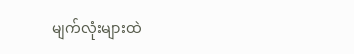မျက်လုံးများထဲ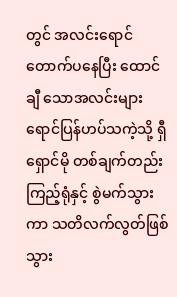တွင် အလင်းရောင်တောက်ပနေပြီး ထောင်ချီ သောအလင်းများ ရောင်ပြန်ဟပ်သကဲ့သို့ ရှီရှောင်မို တစ်ချက်တည်းကြည့်ရုံနှင့် စွဲမက်သွားကာ သတိလက်လွတ်ဖြစ်သွား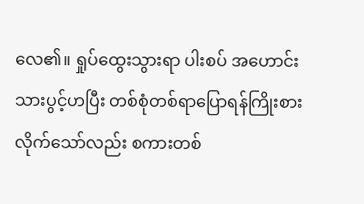လေ၏။ ရှုပ်ထွေးသွားရာ ပါးစပ် အဟောင်းသားပွင့်ဟပြီး တစ်စုံတစ်ရာပြောရန်ကြိုးစားလိုက်သော်လည်း စကားတစ်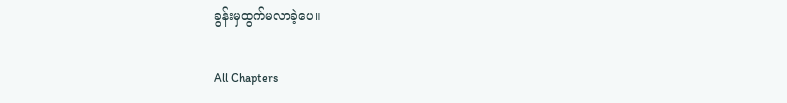ခွန်းမှထွက်မလာခဲ့ပေ။

All Chapters